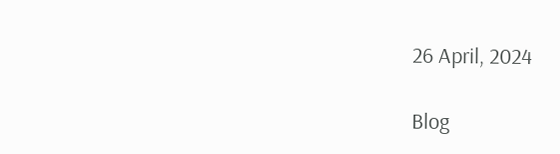26 April, 2024

Blog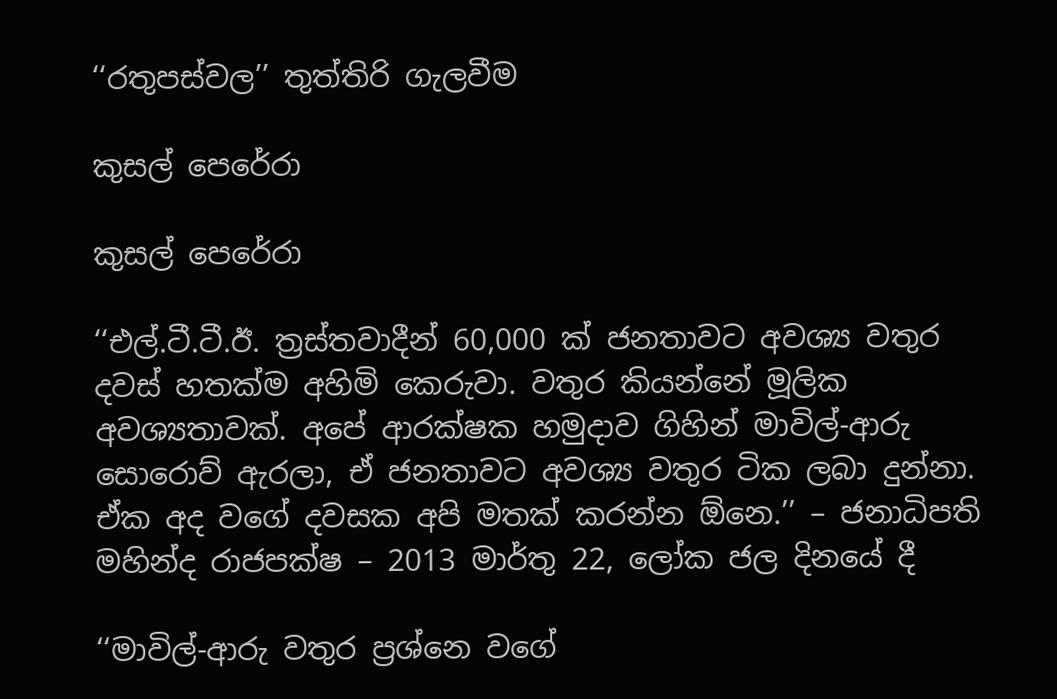‘‘රතුපස්වල’’ තුත්තිරි ගැලවීම

කුසල් පෙරේරා

කුසල් පෙරේරා

‘‘එල්.ටී.ටී.ඊ. ත්‍රස්තවාදීන් 60,000 ක් ජනතාවට අවශ්‍ය වතුර දවස් හතක්ම අහිමි කෙරුවා. වතුර කියන්නේ මූලික අවශ්‍යතාවක්. අපේ ආරක්ෂක හමුදාව ගිහින් මාවිල්-ආරු සොරොව් ඇරලා, ඒ ජනතාවට අවශ්‍ය වතුර ටික ලබා දුන්නා. ඒක අද වගේ දවසක අපි මතක් කරන්න ඕනෙ.’’ – ජනාධිපති මහින්ද රාජපක්ෂ – 2013 මාර්තු 22, ලෝක ජල දිනයේ දී

‘‘මාවිල්-ආරු වතුර ප්‍රශ්නෙ වගේ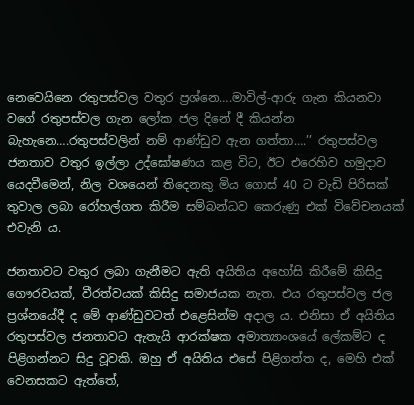නෙවෙයිනෙ රතුපස්වල වතුර ප්‍රශ්නෙ….මාවිල්-ආරු ගැන කියනවා වගේ රතුපස්වල ගැන ලෝක ජල දිනේ දී කියන්න බැහැනෙ….රතුපස්වලින් නම් ආණ්ඩුව ඇන ගත්තා….’’ රතුපස්වල ජනතාව වතුර ඉල්ලා උද්ඝෝෂණය කළ විට, ඊට එරෙහිව හමුදාව යෙදවීමෙන්, නිල වශයෙන් තිදෙනකු මිය ගොස් 40 ට වැඩි පිරිසක් තුවාල ලබා රෝහල්ගත කිරීම සම්බන්ධව කෙරුණු එක් විවේචනයක් එවැනි ය.

ජනතාවට වතුර ලබා ගැනීමට ඇති අයිතිය අහෝසි කිරීමේ කිසිදු ගෞරවයක්, වීරත්වයක් කිසිදු සමාජයක නැත. එය රතුපස්වල ජල ප්‍රශ්නයේදී ද මේ ආණ්ඩුවටත් එළෙසින්ම අදාල ය. එනිසා ඒ අයිතිය රතුපස්වල ජනතාවට ඇතැයි ආරක්ෂක අමාත්‍යාංශයේ ලේකම්ට ද පිළිගන්නට සිදු වූවකි. ඔහු ඒ අයිතිය එසේ පිළිගත්ත ද, මෙහි එක් වෙනසකට ඇත්තේ,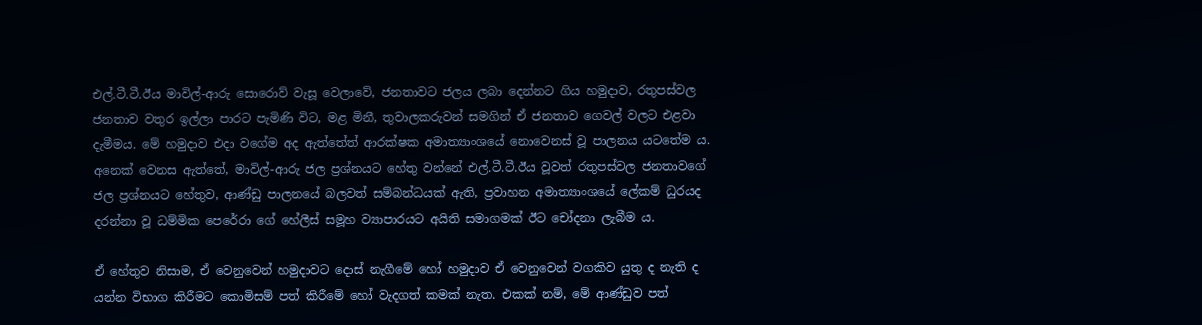එල්.ටී.ටී.ඊය මාවිල්-ආරු සොරොව් වැසූ වෙලාවේ, ජනතාවට ජලය ලබා දෙන්නට ගිය හමුදාව, රතුපස්වල ජනතාව වතුර ඉල්ලා පාරට පැමිණි විට, මළ මිනී, තුවාලකරුවන් සමගින් ඒ ජනතාව ගෙවල් වලට එළවා දැමීමය. මේ හමුදාව එදා වගේම අද ඇත්තේත් ආරක්ෂක අමාත්‍යාංශයේ නොවෙනස් වූ පාලනය යටතේම ය. අනෙක් වෙනස ඇත්තේ, මාවිල්-ආරු ජල ප්‍රශ්නයට හේතු වන්නේ එල්.ටී.ටී.ඊය වූවත් රතුපස්වල ජනතාවගේ ජල ප්‍රශ්නයට හේතුව, ආණ්ඩු පාලනයේ බලවත් සම්බන්ධයක් ඇති, ප්‍රවාහන අමාත්‍යාංශයේ ලේකම් ධුරයද දරන්නා වූ ධම්මික පෙරේරා ගේ හේලීස් සමූහ ව්‍යාපාරයට අයිති සමාගමක් ඊට චෝදනා ලැබීම ය.

ඒ හේතුව නිසාම, ඒ වෙනුවෙන් හමුදාවට දොස් නැගීමේ හෝ හමුදාව ඒ වෙනුවෙන් වගකිව යුතු ද නැති ද යන්න විභාග කිරීමට කොමිසම් පත් කිරීමේ හෝ වැදගත් කමක් නැත. එකක් නම්, මේ ආණ්ඩුව පත්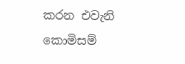කරන එවැනි කොමිසම්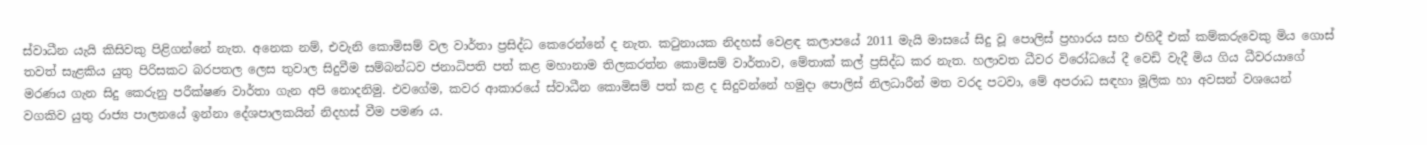ස්වාධීන යැයි කිසිවකු පිළිගන්නේ නැත. අනෙක නම්, එවැනි කොමිසම් වල වාර්තා ප්‍රසිද්ධ කෙරෙන්නේ ද නැත. කටුනායක නිදහස් වෙළඳ කලාපයේ 2011 මැයි මාසයේ සිදු වූ පොලිස් ප්‍රහාරය සහ එහිදී එක් කම්කරුවෙකු මිය ගොස් තවත් සැළකිය යුතු පිරිසකට බරපතල ලෙස තුවාල සිදුවීම සම්බන්ධව ජනාධිපති පත් කළ මහානාම තිලකරත්න කොමිසම් වාර්තාව, මේතාක් කල් ප්‍රසිද්ධ කර නැත. හලාවත ධීවර විරෝධයේ දී වෙඩි වැදී මිය ගිය ධීවරයාගේ මරණය ගැන සිදු කෙරුනු පරීක්ෂණ වාර්තා ගැන අපි නොදනිමු. එවගේම, කවර ආකාරයේ ස්වාධීන කොමිසම් පත් කළ ද සිදුවන්නේ හමුදා පොලිස් නිලධාරීන් මත වරද පටවා, මේ අපරාධ සඳහා මූලික හා අවසන් වශයෙන් වගකිව යුතු රාජ්‍ය පාලනයේ ඉන්නා දේශපාලකයින් නිදහස් වීම පමණ ය.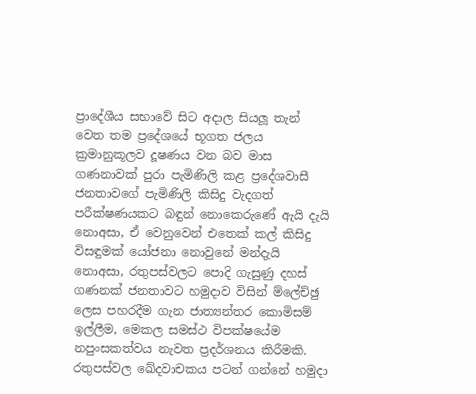ප්‍රාදේශීය සභාවේ සිට අදාල සියලූ තැන් වෙත තම ප්‍රදේශයේ භූගත ජලය ක්‍රමානුකූලව දූෂණය වන බව මාස ගණනාවක් පුරා පැමිණිලි කළ ප්‍රදේශවාසී ජනතාවගේ පැමිණිලි කිසිදු වැදගත් පරීක්ෂණයකට බඳුන් නොකෙරුණේ ඇයි දැයි නොඅසා, ඒ වෙනුවෙන් එතෙක් කල් කිසිදු විසඳුමක් යෝජනා නොවුනේ මන්දැයි නොඅසා, රතුපස්වලට පොදි ගැසුණු දහස් ගණනක් ජනතාවට හමුදාව විසින් ම්ලේච්ඡු ලෙස පහරදීම ගැන ජාත්‍යන්තර කොමිසම් ඉල්ලීම, මෙකල සමස්ථ විපක්ෂයේම නපුංසකත්වය නැවත ප්‍රදර්ශනය කිරීමකි. රතුපස්වල ඛේදවාචකය පටන් ගන්නේ හමුදා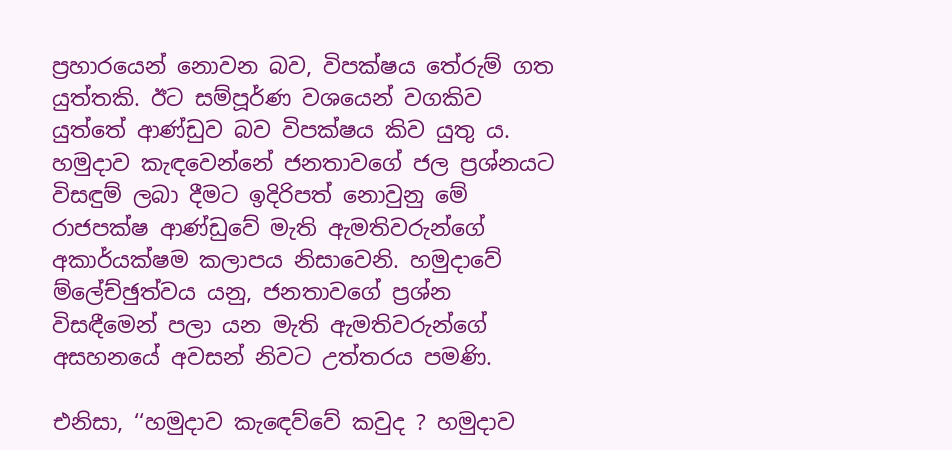ප්‍රහාරයෙන් නොවන බව, විපක්ෂය තේරුම් ගත යුත්තකි. ඊට සම්පූර්ණ වශයෙන් වගකිව යුත්තේ ආණ්ඩුව බව විපක්ෂය කිව යුතු ය. හමුදාව කැඳවෙන්නේ ජනතාවගේ ජල ප්‍රශ්නයට විසඳුම් ලබා දීමට ඉදිරිපත් නොවුනු මේ රාජපක්ෂ ආණ්ඩුවේ මැති ඇමතිවරුන්ගේ අකාර්යක්ෂම කලාපය නිසාවෙනි. හමුදාවේ ම්ලේච්ඡුත්වය යනු, ජනතාවගේ ප්‍රශ්න විසඳීමෙන් පලා යන මැති ඇමතිවරුන්ගේ අසහනයේ අවසන් නිවට උත්තරය පමණි.

එනිසා, ‘‘හමුදාව කැඳෙව්වේ කවුද ? හමුදාව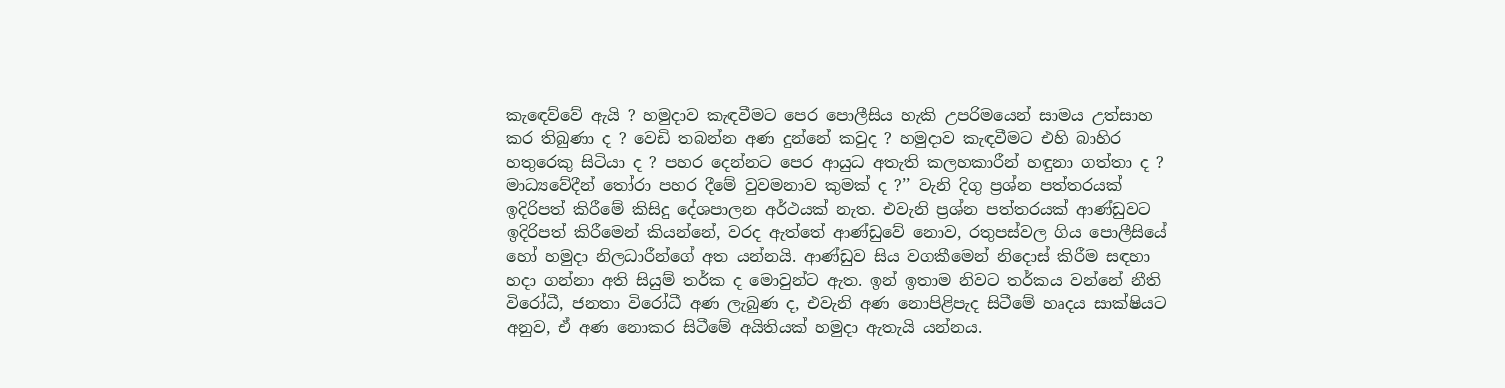කැඳෙව්වේ ඇයි ? හමුදාව කැඳවීමට පෙර පොලීසිය හැකි උපරිමයෙන් සාමය උත්සාහ කර තිබුණා ද ? වෙඩි තබන්න අණ දුන්නේ කවුද ? හමුදාව කැඳවීමට එහි බාහිර හතුරෙකු සිටියා ද ? පහර දෙන්නට පෙර ආයුධ අතැති කලහකාරීන් හඳුනා ගත්තා ද ? මාධ්‍යවේදීන් තෝරා පහර දීමේ වුවමනාව කුමක් ද ?’’ වැනි දිගු ප්‍රශ්න පත්තරයක් ඉදිරිපත් කිරීමේ කිසිදු දේශපාලන අර්ථයක් නැත. එවැනි ප්‍රශ්න පත්තරයක් ආණ්ඩුවට ඉදිරිපත් කිරීමෙන් කියන්නේ, වරද ඇත්තේ ආණ්ඩුවේ නොව, රතුපස්වල ගිය පොලීසියේ හෝ හමුදා නිලධාරීන්ගේ අත යන්නයි. ආණ්ඩුව සිය වගකීමෙන් නිදොස් කිරීම සඳහා හදා ගන්නා අති සියුම් තර්ක ද මොවුන්ට ඇත. ඉන් ඉතාම නිවට තර්කය වන්නේ නීති විරෝධී, ජනතා විරෝධී අණ ලැබුණ ද, එවැනි අණ නොපිළිපැද සිටීමේ හෘදය සාක්ෂියට අනුව, ඒ අණ නොකර සිටීමේ අයිතියක් හමුදා ඇතැයි යන්නය.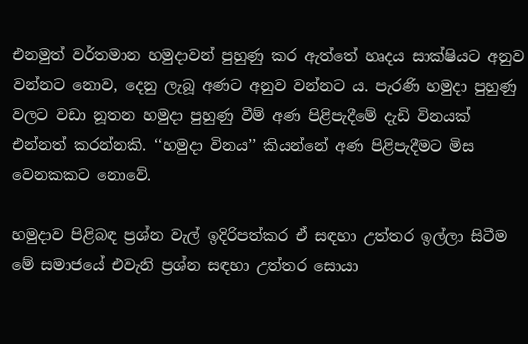එනමුත් වර්තමාන හමුදාවන් පුහුණු කර ඇත්තේ හෘදය සාක්ෂියට අනුව වන්නට නොව, දෙනු ලැබූ අණට අනුව වන්නට ය. පැරණි හමුදා පුහුණු වලට වඩා නූතන හමුදා පුහුණු වීම් අණ පිළිපැදීමේ දැඩි විනයක් එන්නත් කරන්නකි. ‘‘හමුදා විනය’’ කියන්නේ අණ පිළිපැදීමට මිස වෙනකකට නොවේ.

හමුදාව පිළිබඳ ප්‍රශ්න වැල් ඉදිරිපත්කර ඒ සඳහා උත්තර ඉල්ලා සිටීම මේ සමාජයේ එවැනි ප්‍රශ්න සඳහා උත්තර සොයා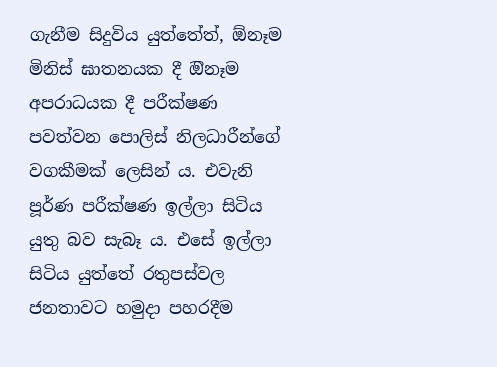ගැනීම සිදුවිය යුත්තේත්, ඕනෑම මිනිස් ඝාතනයක දී ඔිනෑම අපරාධයක දී පරීක්ෂණ පවත්වන පොලිස් නිලධාරීන්ගේ වගකීමක් ලෙසින් ය. එවැනි පූර්ණ පරීක්ෂණ ඉල්ලා සිටිය යුතු බව සැබෑ ය. එසේ ඉල්ලා සිටිය යුත්තේ රතුපස්වල ජනතාවට හමුදා පහරදීම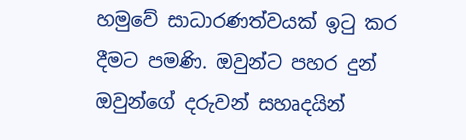හමුවේ සාධාරණත්වයක් ඉටු කර දීමට පමණි. ඔවුන්ට පහර දුන් ඔවුන්ගේ දරුවන් සහෘදයින්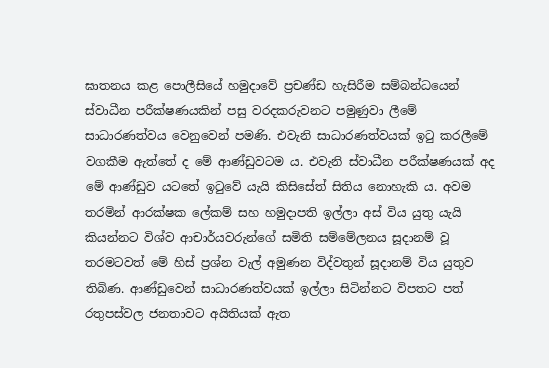ඝාතනය කළ පොලීසියේ හමුදාවේ ප්‍රචණ්ඩ හැසිරීම සම්බන්ධයෙන් ස්වාධීන පරීක්ෂණයකින් පසු වරදකරුවනට පමුණුවා ලීමේ සාධාරණත්වය වෙනුවෙන් පමණි. එවැනි සාධාරණත්වයක් ඉටු කරලීමේ වගකීම ඇත්තේ ද මේ ආණ්ඩුවටම ය. එවැනි ස්වාධීන පරීක්ෂණයක් අද මේ ආණ්ඩුව යටතේ ඉටුවේ යැයි කිසිසේත් සිතිය නොහැකි ය. අවම තරමින් ආරක්ෂක ලේකම් සහ හමුදාපති ඉල්ලා අස් විය යුතු යැයි කියන්නට විශ්ව ආචාර්යවරුන්ගේ සමිති සම්මේලනය සූදානම් වූ තරමටවත් මේ හිස් ප්‍රශ්න වැල් අමුණන විද්වතුන් සූදානම් විය යුතුව තිබිණ. ආණ්ඩුවෙන් සාධාරණත්වයක් ඉල්ලා සිටින්නට විපතට පත් රතුපස්වල ජනතාවට අයිතියක් ඇත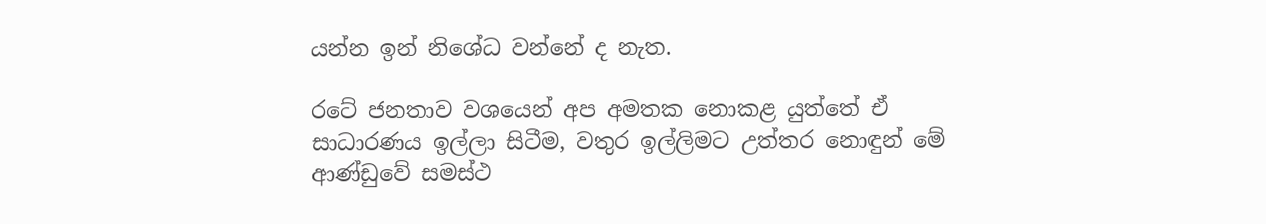යන්න ඉන් නිශේධ වන්නේ ද නැත.

රටේ ජනතාව වශයෙන් අප අමතක නොකළ යුත්තේ ඒ සාධාරණය ඉල්ලා සිටීම, වතුර ඉල්ලිමට උත්තර නොඳුන් මේ ආණ්ඩුවේ සමස්ථ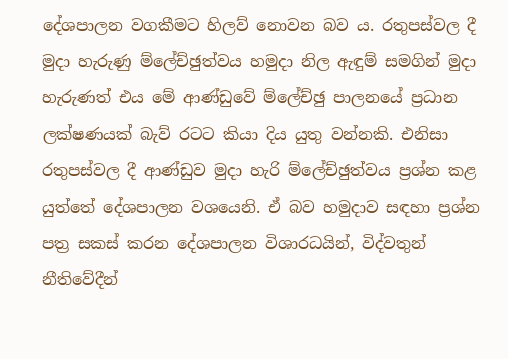දේශපාලන වගකීමට හිලව් නොවන බව ය. රතුපස්වල දී මුදා හැරුණු ම්ලේච්ඡුත්වය හමුදා නිල ඇඳුම් සමගින් මුදා හැරුණත් එය මේ ආණ්ඩුවේ ම්ලේච්ඡු පාලනයේ ප්‍රධාන ලක්ෂණයක් බැව් රටට කියා දිය යුතු වන්නකි. එනිසා රතුපස්වල දී ආණ්ඩුව මුදා හැරි ම්ලේච්ඡුත්වය ප්‍රශ්න කළ යුත්තේ දේශපාලන වශයෙනි. ඒ බව හමුදාව සඳහා ප්‍රශ්න පත්‍ර සකස් කරන දේශපාලන විශාරධයින්, විද්වතුන් නීතිවේදීන්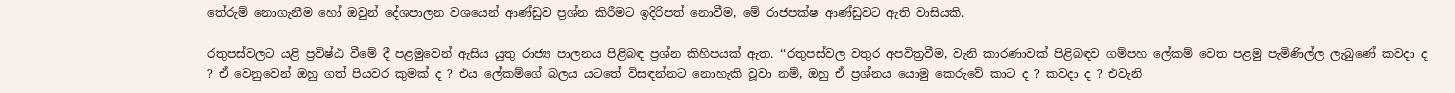තේරුම් නොගැනීම හෝ ඔවුන් දේශපාලන වශයෙන් ආණ්ඩුව ප්‍රශ්න කිරීමට ඉදිරිපත් නොවීම, මේ රාජපක්ෂ ආණ්ඩුවට ඇති වාසියකි.

රතුපස්වලට යළි ප්‍රවිෂ්ඨ වීමේ දී පළමුවෙන් ඇසිය යුතු රාජ්‍ය පාලනය පිළිබඳ ප්‍රශ්න කිහිපයක් ඇත. ‘‘රතුපස්වල වතුර අපවිත්‍රවීම, වැනි කාරණාවක් පිළිබඳව ගම්පහ ලේකම් වෙත පළමු පැමිණිල්ල ලැබුණේ කවදා ද ? ඒ වෙනුවෙන් ඔහු ගත් පියවර කුමක් ද ? එය ලේකම්ගේ බලය යටතේ විසඳන්නට නොහැකි වූවා නම්, ඔහු ඒ ප්‍රශ්නය යොමු කෙරුවේ කාට ද ? කවදා ද ? එවැනි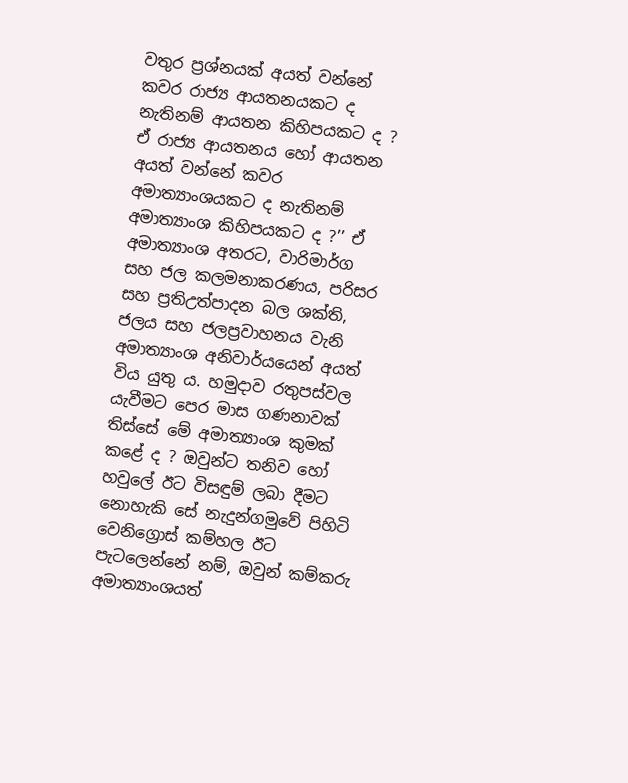වතුර ප්‍රශ්නයක් අයත් වන්නේ කවර රාජ්‍ය ආයතනයකට ද නැතිනම් ආයතන කිහිපයකට ද ? ඒ රාජ්‍ය ආයතනය හෝ ආයතන අයත් වන්නේ කවර අමාත්‍යාංශයකට ද නැතිනම් අමාත්‍යාංශ කිහිපයකට ද ?’’ ඒ අමාත්‍යාංශ අතරට, වාරිමාර්ග සහ ජල කලමනාකරණය, පරිසර සහ ප්‍රතිඋත්පාදන බල ශක්ති, ජලය සහ ජලප්‍රවාහනය වැනි අමාත්‍යාංශ අනිවාර්යයෙන් අයත් විය යුතු ය. හමුදාව රතුපස්වල යැවීමට පෙර මාස ගණනාවක් තිස්සේ මේ අමාත්‍යාංශ කුමක් කළේ ද ? ඔවුන්ට තනිව හෝ හවුලේ ඊට විසඳුම් ලබා දීමට නොහැකි සේ නැදුන්ගමුවේ පිහිටි වෙනිග්‍රොස් කම්හල ඊට පැටලෙන්නේ නම්, ඔවුන් කම්කරු අමාත්‍යාංශයත්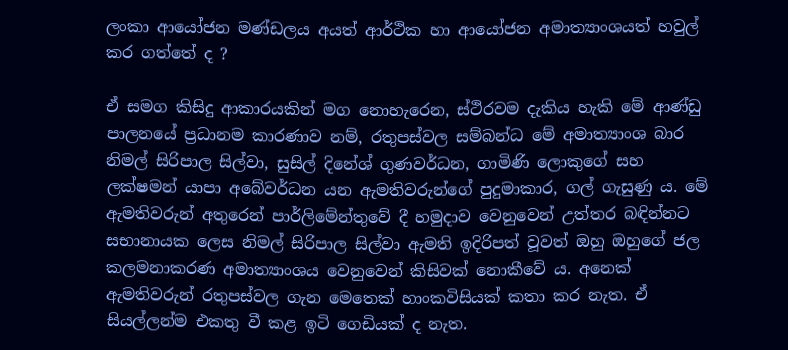ලංකා ආයෝජන මණ්ඩලය අයත් ආර්ථික හා ආයෝජන අමාත්‍යාංශයත් හවුල් කර ගත්තේ ද ?

ඒ සමග කිසිදු ආකාරයකින් මග නොහැරෙන, ස්ථිරවම දැකිය හැකි මේ ආණ්ඩු පාලනයේ ප්‍රධානම කාරණාව නම්, රතුපස්වල සම්බන්ධ මේ අමාත්‍යාංශ බාර නිමල් සිරිපාල සිල්වා, සුසිල් දිනේශ් ගුණවර්ධන, ගාමිණි ලොකුගේ සහ ලක්ෂමන් යාපා අබේවර්ධන යන ඇමතිවරුන්ගේ පුදුමාකාර, ගල් ගැසුණු ය. මේ ඇමතිවරුන් අතුරෙන් පාර්ලිමේන්තුවේ දී හමුදාව වෙනුවෙන් උත්තර බඳින්නට සභානායක ලෙස නිමල් සිරිපාල සිල්වා ඇමති ඉදිරිපත් වූවත් ඔහු ඔහුගේ ජල කලමනාකරණ අමාත්‍යාංශය වෙනුවෙන් කිසිවක් නොකීවේ ය. අනෙක් ඇමතිවරුන් රතුපස්වල ගැන මෙතෙක් හාංකවිසියක් කතා කර නැත. ඒ සියල්ලන්ම එකතු වී කළ ඉටි ගෙඩියක් ද නැත.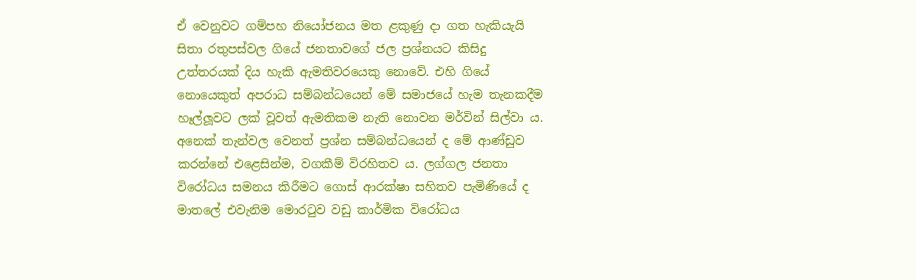ඒ වෙනුවට ගම්පහ නියෝජනය මත ළකුණු දා ගත හැකියැයි සිතා රතුපස්වල ගියේ ජනතාවගේ ජල ප්‍රශ්නයට කිසිදු උත්තරයක් දිය හැකි ඇමතිවරයෙකු නොවේ. එහි ගියේ නොයෙකුත් අපරාධ සම්බන්ධයෙන් මේ සමාජයේ හැම තැනකදීම හෑල්ලූවට ලක් වූවත් ඇමතිකම නැති නොවන මර්වින් සිල්වා ය. අනෙක් තැන්වල වෙනත් ප්‍රශ්න සම්බන්ධයෙන් ද මේ ආණ්ඩුව කරන්නේ එළෙසින්ම, වගකීම් විරහිතව ය. ලග්ගල ජනතා විරෝධය සමනය කිරීමට ගොස් ආරක්ෂා සහිතව පැමිණියේ ද මාතලේ එවැනිම මොරටුව වඩු කාර්මික විරෝධය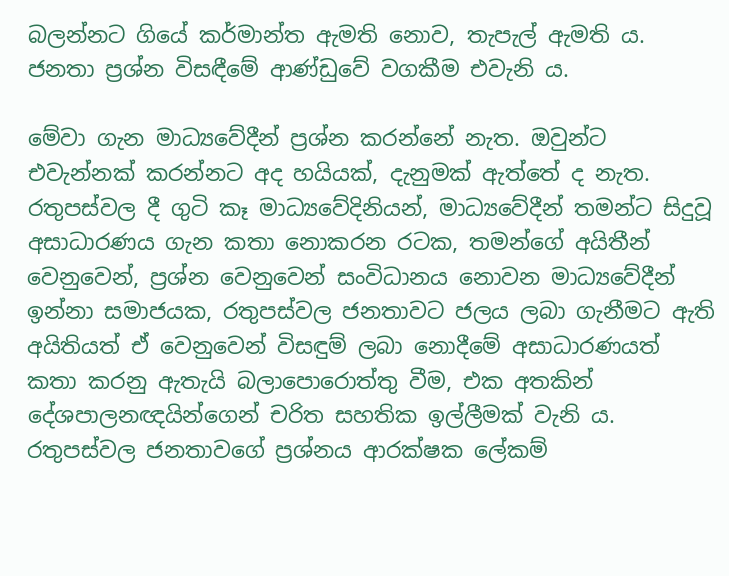බලන්නට ගියේ කර්මාන්ත ඇමති නොව, තැපැල් ඇමති ය. ජනතා ප්‍රශ්න විසඳීමේ ආණ්ඩුවේ වගකීම එවැනි ය.

මේවා ගැන මාධ්‍යවේදීන් ප්‍රශ්න කරන්නේ නැත. ඔවුන්ට එවැන්නක් කරන්නට අද හයියක්, දැනුමක් ඇත්තේ ද නැත. රතුපස්වල දී ගුටි කෑ මාධ්‍යවේදිනියන්, මාධ්‍යවේදීන් තමන්ට සිදුවූ අසාධාරණය ගැන කතා නොකරන රටක, තමන්ගේ අයිතීන් වෙනුවෙන්, ප්‍රශ්න වෙනුවෙන් සංවිධානය නොවන මාධ්‍යවේදීන් ඉන්නා සමාජයක, රතුපස්වල ජනතාවට ජලය ලබා ගැනීමට ඇති අයිතියත් ඒ වෙනුවෙන් විසඳුම් ලබා නොදීමේ අසාධාරණයත් කතා කරනු ඇතැයි බලාපොරොත්තු වීම, එක අතකින් දේශපාලනඥයින්ගෙන් චරිත සහතික ඉල්ලීමක් වැනි ය. රතුපස්වල ජනතාවගේ ප්‍රශ්නය ආරක්ෂක ලේකම්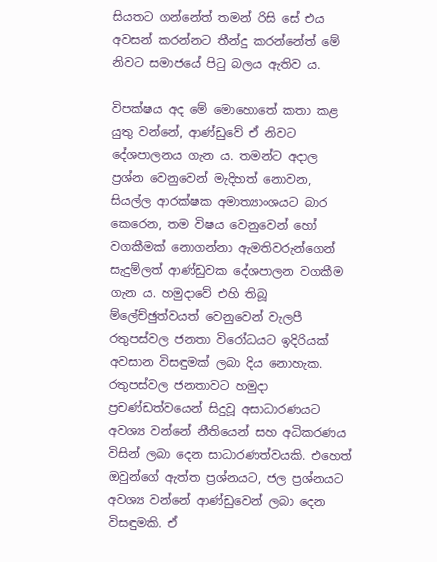සියතට ගන්නේත් තමන් රිසි සේ එය අවසන් කරන්නට තීන්දු කරන්නේත් මේ නිවට සමාජයේ පිටු බලය ඇතිව ය.

විපක්ෂය අද මේ මොහොතේ කතා කළ යුතු වන්නේ, ආණ්ඩුවේ ඒ නිවට දේශපාලනය ගැන ය. තමන්ට අදාල ප්‍රශ්න වෙනුවෙන් මැදිහත් නොවන, සියල්ල ආරක්ෂක අමාත්‍යාංශයට බාර කෙරෙන, තම විෂය වෙනුවෙන් හෝ වගකීමක් නොගන්නා ඇමතිවරුන්ගෙන් සැදුම්ලත් ආණ්ඩුවක දේශපාලන වගකීම ගැන ය. හමුදාවේ එහි තිබූ ම්ලේච්ඡුත්වයත් වෙනුවෙන් වැලපී රතුපස්වල ජනතා විරෝධයට ඉදිරියක් අවසාන විසඳුමක් ලබා දිය නොහැක. රතුපස්වල ජනතාවට හමුදා ප්‍රචණ්ඩත්වයෙන් සිදුවූ අසාධාරණයට අවශ්‍ය වන්නේ නීතියෙන් සහ අධිකරණය විසින් ලබා දෙන සාධාරණත්වයකි. එහෙත් ඔවුන්ගේ ඇත්ත ප්‍රශ්නයට, ජල ප්‍රශ්නයට අවශ්‍ය වන්නේ ආණ්ඩුවෙන් ලබා දෙන විසඳුමකි. ඒ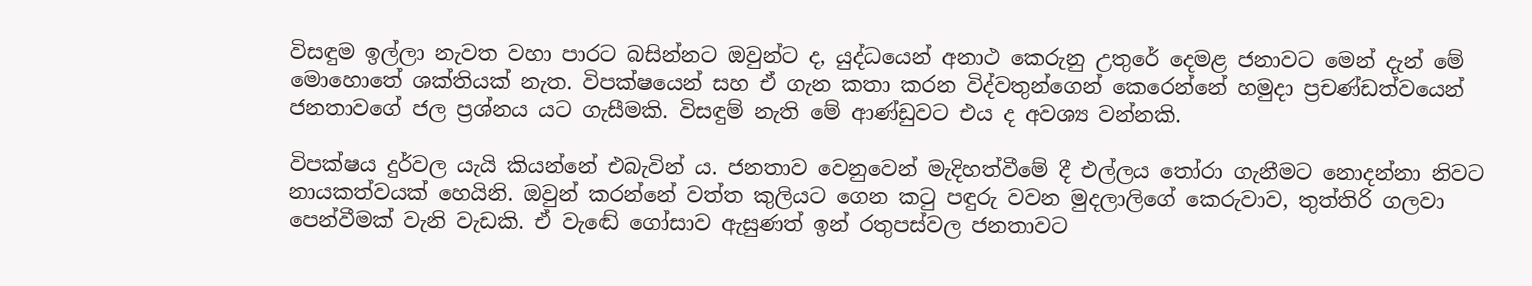විසඳුම ඉල්ලා නැවත වහා පාරට බසින්නට ඔවුන්ට ද, යුද්ධයෙන් අනාථ කෙරුනු උතුරේ දෙමළ ජනාවට මෙන් දැන් මේ මොහොතේ ශක්තියක් නැත. විපක්ෂයෙන් සහ ඒ ගැන කතා කරන විද්වතුන්ගෙන් කෙරෙන්නේ හමුදා ප්‍රචණ්ඩත්වයෙන් ජනතාවගේ ජල ප්‍රශ්නය යට ගැසීමකි. විසඳුම් නැති මේ ආණ්ඩුවට එය ද අවශ්‍ය වන්නකි.

විපක්ෂය දුර්වල යැයි කියන්නේ එබැවින් ය. ජනතාව වෙනුවෙන් මැදිහත්වීමේ දී එල්ලය තෝරා ගැනීමට නොදන්නා නිවට නායකත්වයක් හෙයිනි. ඔවුන් කරන්නේ වත්ත කුලියට ගෙන කටු පඳුරු වවන මුදලාලිගේ කෙරුවාව, තුත්තිරි ගලවා පෙන්වීමක් වැනි වැඩකි. ඒ වැඬේ ගෝසාව ඇසුණත් ඉන් රතුපස්වල ජනතාවට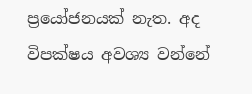ප්‍රයෝජනයක් නැත. අද විපක්ෂය අවශ්‍ය වන්නේ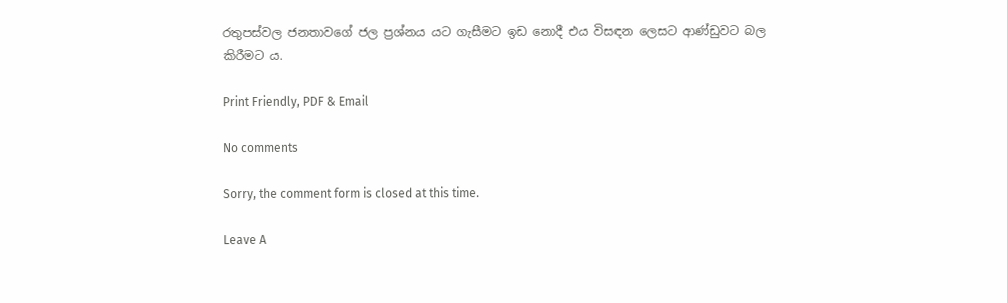රතුපස්වල ජනතාවගේ ජල ප්‍රශ්නය යට ගැසීමට ඉඩ නොදී එය විසඳන ලෙසට ආණ්ඩුවට බල කිරීමට ය.

Print Friendly, PDF & Email

No comments

Sorry, the comment form is closed at this time.

Leave A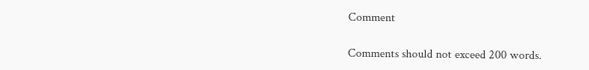Comment

Comments should not exceed 200 words.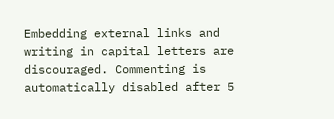Embedding external links and writing in capital letters are discouraged. Commenting is automatically disabled after 5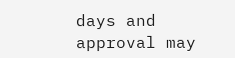days and approval may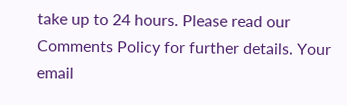take up to 24 hours. Please read our Comments Policy for further details. Your email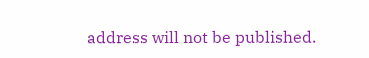address will not be published.